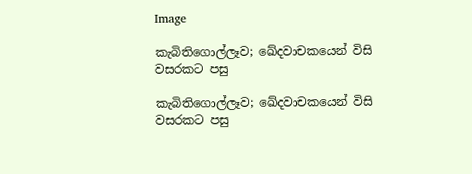Image

කැබිතිගොල්ලෑව; ඛේදවාචකයෙන් විසි වසරකට පසු

කැබිතිගොල්ලෑව; ඛේදවාචකයෙන් විසි වසරකට පසු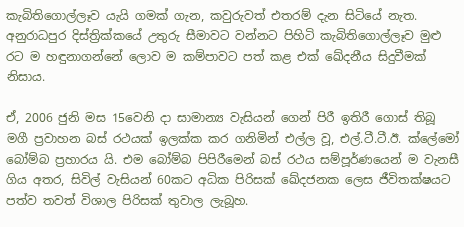කැබිතිගොල්ලෑව යැයි ගමක් ගැන, කවුරුවත් එතරම් දැන සිටියේ නැත. අනුරාධපුර දිස්ත්‍රික්කයේ උතුරු සීමාවට වන්නට පිහිටි කැබිතිගොල්ලෑව මුළු රට ම හඳුනාගන්නේ ලොව ම කම්පාවට පත් කළ එක් ඛේදනීය සිදුවීමක් නිසාය.

ඒ, 2006 ජුනි මස 15වෙනි දා සාමාන්‍ය වැසියන් ගෙන් පිරී ඉතිරී ගොස් තිබූ මගී ප්‍රවාහන බස් රථයක් ඉලක්ක කර ගනිමින් එල්ල වූ, එල්.ටී.ටී.ඊ. ක්ලේමෝ බෝම්බ ප්‍රහාරය යි. එම බෝම්බ පිපිරීමෙන් බස් රථය සම්පූර්ණයෙන් ම වැනසී ගිය අතර, සිවිල් වැසියන් 60කට අධික පිරිසක් ඛේදජනක ලෙස ජීවිතක්ෂයට පත්ව තවත් විශාල පිරිසක් තුවාල ලැබූහ.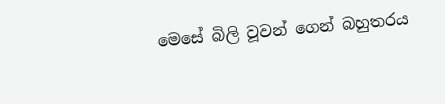මෙසේ බිලි වූවන් ගෙන් බහුතරය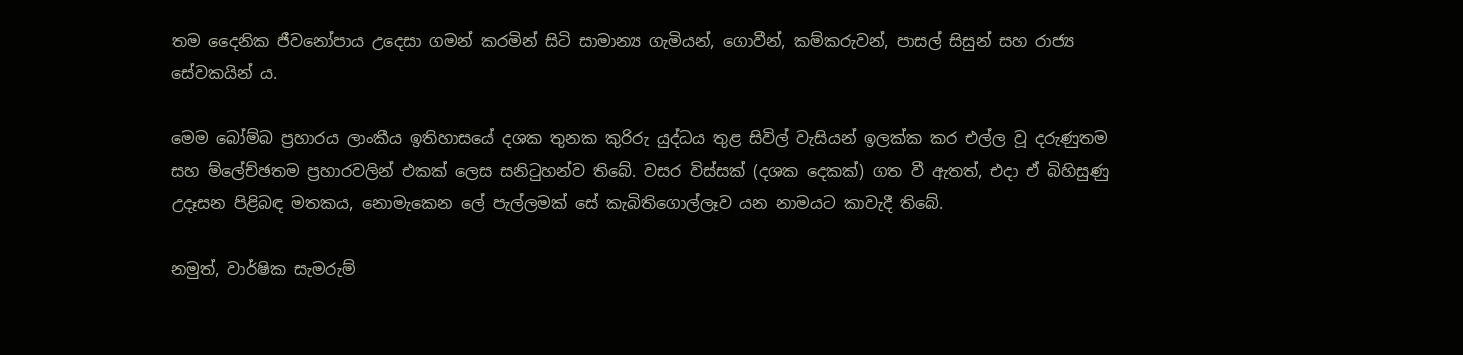තම දෛනික ජීවනෝපාය උදෙසා ගමන් කරමින් සිටි සාමාන්‍ය ගැමියන්, ගොවීන්, කම්කරුවන්, පාසල් සිසුන් සහ රාජ්‍ය සේවකයින් ය.

මෙම බෝම්බ ප්‍රහාරය ලාංකීය ඉතිහාසයේ දශක තුනක කුරිරු යුද්ධය තුළ සිවිල් වැසියන් ඉලක්ක කර එල්ල වූ දරුණුතම සහ ම්ලේච්ඡතම ප්‍රහාරවලින් එකක් ලෙස සනිටුහන්ව තිබේ. වසර විස්සක් (දශක දෙකක්) ගත වී ඇතත්, එදා ඒ බිහිසුණු උදෑසන පිළිබඳ මතකය, නොමැකෙන ලේ පැල්ලමක් සේ කැබිතිගොල්ලෑව යන නාමයට කාවැදී තිබේ.

නමුත්, වාර්ෂික සැමරුම්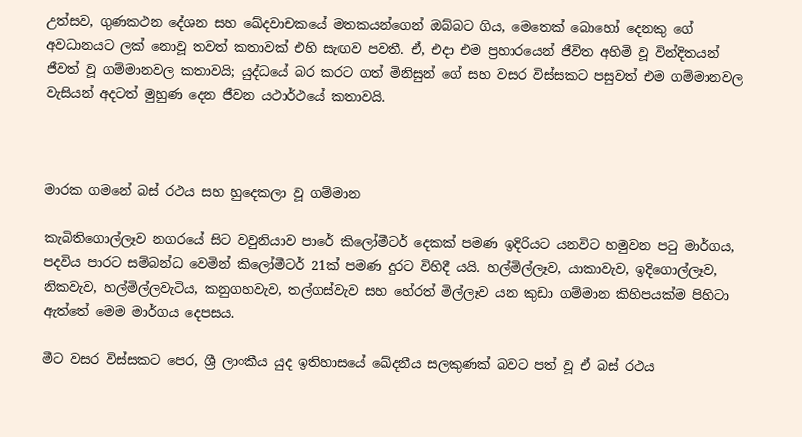උත්සව, ගුණකථන දේශන සහ ඛේදවාචකයේ මතකයන්ගෙන් ඔබ්බට ගිය, මෙතෙක් බොහෝ දෙනකු ගේ අවධානයට ලක් නොවූ තවත් කතාවක් එහි සැඟව පවතී. ඒ, එදා එම ප්‍රහාරයෙන් ජීවිත අහිමි වූ වින්දිතයන් ජීවත් වූ ගම්මානවල කතාවයි; යුද්ධයේ බර කරට ගත් මිනිසුන් ගේ සහ වසර විස්සකට පසුවත් එම ගම්මානවල වැසියන් අදටත් මුහුණ දෙන ජීවන යථාර්ථයේ කතාවයි.



මාරක ගමනේ බස් රථය සහ හුදෙකලා වූ ගම්මාන

කැබිතිගොල්ලෑව නගරයේ සිට වවුනියාව පාරේ කිලෝමීටර් දෙකක් පමණ ඉදිරියට යනවිට හමුවන පටු මාර්ගය, පදවිය පාරට සම්බන්ධ වෙමින් කිලෝමීටර් 21ක් පමණ දුරට විහිදී යයි. හල්මිල්ලෑව, යාකාවැව, ඉදිගොල්ලෑව, නිකවැව, හල්මිල්ලවැටිය, කනුගහවැව, තල්ගස්වැව සහ හේරත් මිල්ලෑව යන කුඩා ගම්මාන කිහිපයක්ම පිහිටා ඇත්තේ මෙම මාර්ගය දෙපසය.

මීට වසර විස්සකට පෙර, ශ්‍රී ලාංකීය යුද ඉතිහාසයේ ඛේදනීය සලකුණක් බවට පත් වූ ඒ බස් රථය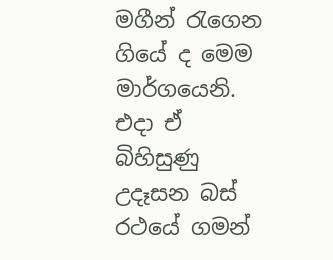මගීන් රැගෙන ගියේ ද මෙම මාර්ගයෙනි. එදා ඒ බිහිසුණු උදෑසන බස් රථයේ ගමන්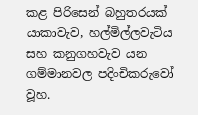කළ පිරිසෙන් බහුතරයක් යාකාවැව, හල්මිල්ලවැටිය සහ කනුගහවැව යන ගම්මානවල පදිංචිකරුවෝ වූහ.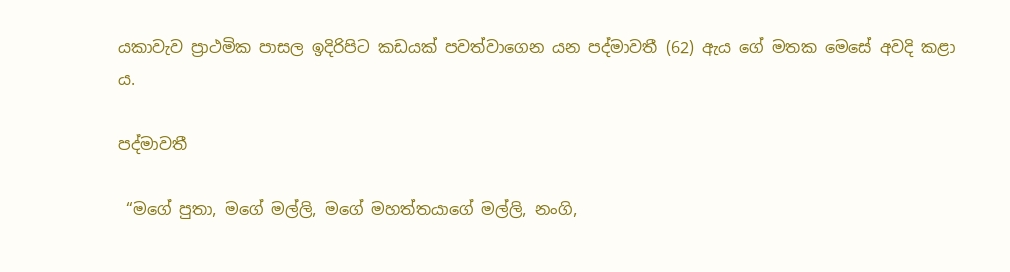යකාවැව ප්‍රාථමික පාසල ඉදිරිපිට කඩයක් පවත්වාගෙන යන පද්මාවතී (62) ඇය ගේ මතක මෙසේ අවදි කළා ය.

පද්මාවතී

 “මගේ පුතා, මගේ මල්ලි, මගේ මහත්තයාගේ මල්ලි, නංගි,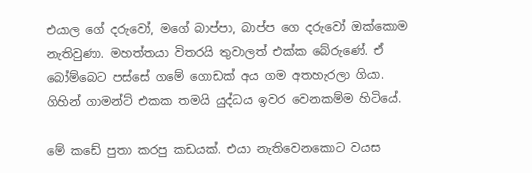එයාල ගේ දරුවෝ, මගේ බාප්පා, බාප්ප ගෙ දරුවෝ ඔක්කොම නැතිවුණා. මහත්තයා විතරයි තුවාලත් එක්ක බේරුණේ. ඒ බෝම්බෙට පස්සේ ගමේ ගොඩක් අය ගම අතහැරලා ගියා. ගිහින් ගාමන්ට් එකක තමයි යුද්ධය ඉවර වෙනකම්ම හිටියේ.

මේ කඩේ පුතා කරපු කඩයක්. එයා නැතිවෙනකොට වයස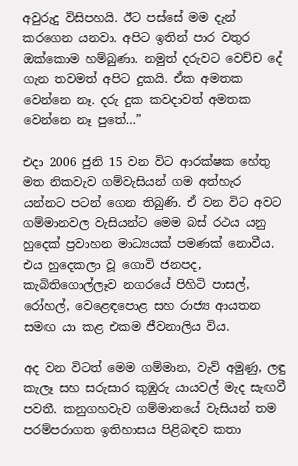අවුරුදු විසිපහයි. ඊට පස්සේ මම දැන් කරගෙන යනවා. අපිට ඉතින් පාර වතුර ඔක්කොම හම්බුණා. නමුත් දරුවට වෙච්ච දේ ගැන තවමත් අපිට දුකයි. ඒක අමතක වෙන්නෙ නෑ. දරු දුක කවදාවත් අමතක වෙන්නෙ නෑ පුතේ…”

එදා 2006 ජුනි 15 වන විට ආරක්ෂක හේතු මත නිකවැව ගම්වැසියන් ගම අත්හැර යන්නට පටන් ගෙන තිබුණි. ඒ වන විට අවට ගම්මානවල වැසියන්ට මෙම බස් රථය යනු හුදෙක් ප්‍රවාහන මාධ්‍යයක් පමණක් නොවීය. එය හුදෙකලා වූ ගොවි ජනපද, කැබිතිගොල්ලෑව නගරයේ පිහිටි පාසල්, රෝහල්, වෙළෙඳපොළ සහ රාජ්‍ය ආයතන සමඟ යා කළ එකම ජීවනාලිය විය.

අද වන විටත් මෙම ගම්මාන, වැව් අමුණු, ලඳු කැලෑ සහ සරුසාර කුඹුරු යායවල් මැද සැඟවී පවතී. කනුගහවැව ගම්මානයේ වැසියන් තම පරම්පරාගත ඉතිහාසය පිළිබඳව කතා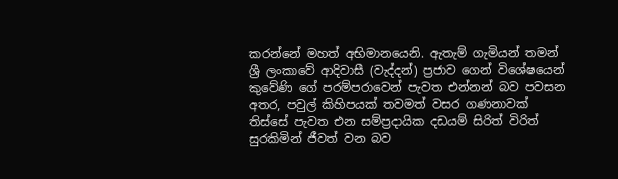කරන්නේ මහත් අභිමානයෙනි. ඇතැම් ගැමියන් තමන් ශ්‍රී ලංකාවේ ආදිවාසී (වැද්දන්) ප්‍රජාව ගෙන් විශේෂයෙන් කුවේණි ගේ පරම්පරාවෙන් පැවත එන්නන් බව පවසන අතර, පවුල් කිහිපයක් තවමත් වසර ගණනාවක් තිස්සේ පැවත එන සම්ප්‍රදායික දඩයම් සිරිත් විරිත් සුරකිමින් ජීවත් වන බව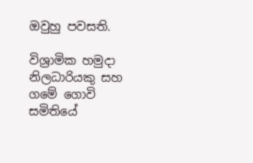ඔවුහු පවසති.

විශ්‍රාමික හමුදා නිලධාරියකු සහ ගමේ ගොවි සමිතියේ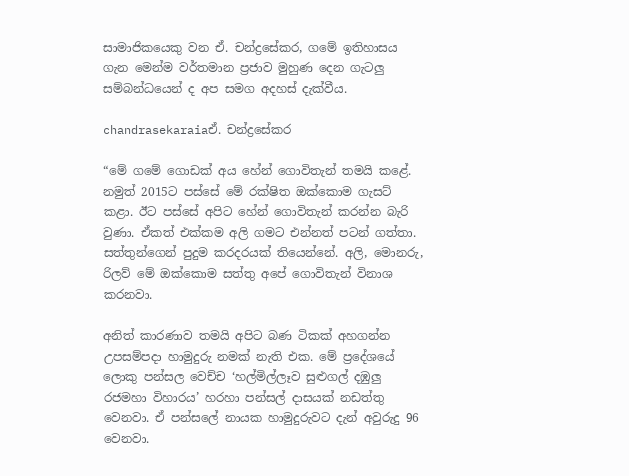සාමාජිකයෙකු වන ඒ. චන්ද්‍රසේකර, ගමේ ඉතිහාසය ගැන මෙන්ම වර්තමාන ප්‍රජාව මුහුණ දෙන ගැටලු සම්බන්ධයෙන් ද අප සමග අදහස් දැක්වීය.

chandrasekaraiaඒ. චන්ද්‍රසේකර

“මේ ගමේ ගොඩක් අය හේන් ගොවිතැන් තමයි කළේ. නමුත් 2015ට පස්සේ මේ රක්ෂිත ඔක්කොම ගැසට් කළා. ඊට පස්සේ අපිට හේන් ගොවිතැන් කරන්න බැරි වුණා. ඒකත් එක්කම අලි ගමට එන්නත් පටන් ගත්තා. සත්තුන්ගෙන් පුදුම කරදරයක් තියෙන්නේ. අලි, මොනරු, රිලව් මේ ඔක්කොම සත්තු අපේ ගොවිතැන් විනාශ කරනවා.

අනිත් කාරණාව තමයි අපිට බණ ටිකක් අහගන්න උපසම්පදා හාමුදුරු නමක් නැති එක. මේ ප්‍රදේශයේ ලොකු පන්සල වෙච්ච ‘හල්මිල්ලෑව සුළුගල් දඹුලු රජමහා විහාරය’ හරහා පන්සල් දාසයක් නඩත්තු වෙනවා. ඒ පන්සලේ නායක හාමුදුරුවට දැන් අවුරුදු 96 වෙනවා.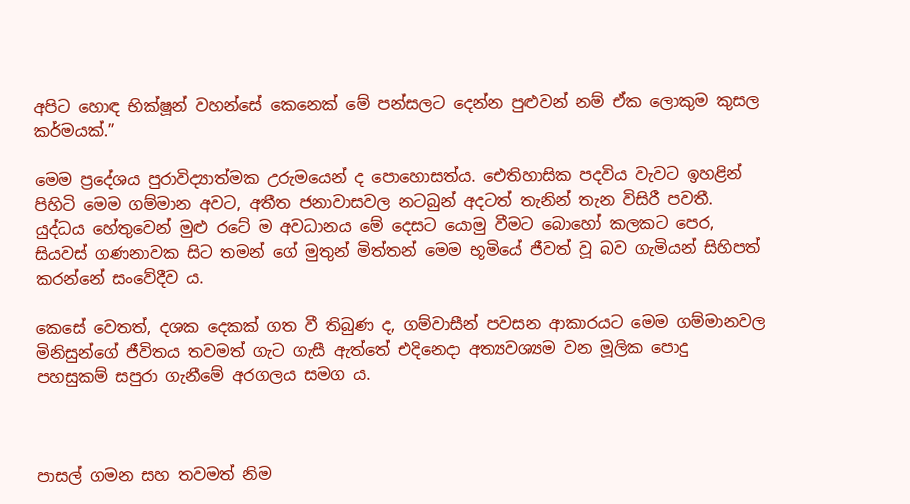අපිට හොඳ භික්ෂූන් වහන්සේ කෙනෙක් මේ පන්සලට දෙන්න පුළුවන් නම් ඒක ලොකුම කුසල කර්මයක්.”

මෙම ප්‍රදේශය පුරාවිද්‍යාත්මක උරුමයෙන් ද පොහොසත්ය. ඓතිහාසික පදවිය වැවට ඉහළින් පිහිටි මෙම ගම්මාන අවට, අතීත ජනාවාසවල නටබුන් අදටත් තැනින් තැන විසිරී පවතී. යුද්ධය හේතුවෙන් මුළු රටේ ම අවධානය මේ දෙසට යොමු වීමට බොහෝ කලකට පෙර, සියවස් ගණනාවක සිට තමන් ගේ මුතුන් මිත්තන් මෙම භූමියේ ජීවත් වූ බව ගැමියන් සිහිපත් කරන්නේ සංවේදීව ය.

කෙසේ වෙතත්, දශක දෙකක් ගත වී තිබුණ ද, ගම්වාසීන් පවසන ආකාරයට මෙම ගම්මානවල මිනිසුන්ගේ ජීවිතය තවමත් ගැට ගැසී ඇත්තේ එදිනෙදා අත්‍යවශ්‍යම වන මූලික පොදු පහසුකම් සපුරා ගැනීමේ අරගලය සමග ය.



පාසල් ගමන සහ තවමත් නිම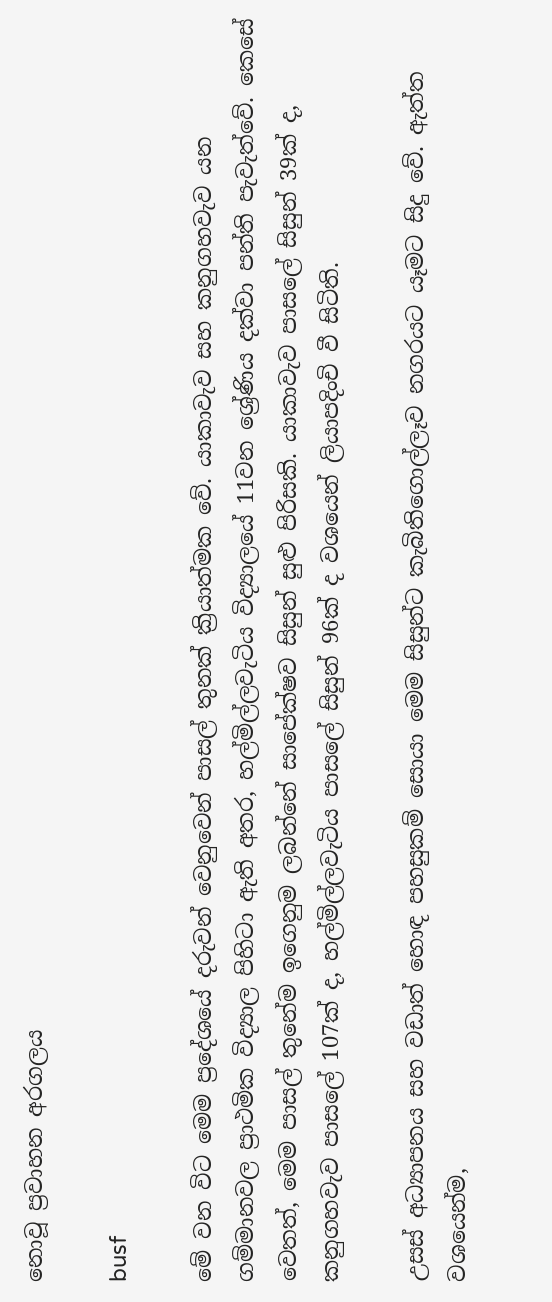නොවූ ප්‍රවාහන අරගලය

busf

මේ වන විට මෙම ප්‍රදේශයේ දරුවන් වෙනුවෙන් පාසල් තුනක් ක්‍රියාත්මක වේ. යාකාවැව සහ කනුගහවැව යන ගම්මානවල ප්‍රාථමික විද්‍යාල පිහිටා ඇති අතර, හල්මිල්ලවැටිය විද්‍යාලයේ 11වන ශ්‍රේණිය දක්වා පන්ති පැවැත්වේ. කෙසේ වෙතත්, මෙම පාසල් තුනේම ඉගෙනුම ලබන්නේ සාපේක්ෂව සිසුන් සුළු පිරිසකි. යාකාවැව පාසලේ සිසුන් 39ක් ද, කනුගහවැව පාසලේ 107ක් ද, හල්මිල්ලවැටිය පාසලේ සිසුන් 96ක් ද වශයෙන් ලියාපදිංචි වී සිටිති.

උසස් අධ්‍යාපනය සහ වඩාත් හොඳ පහසුකම් සොයා මෙම සිසුන්ට කැබිතිගොල්ලෑව නගරයට යෑමට සිදු වේ. ඇත්ත වශයෙන්ම,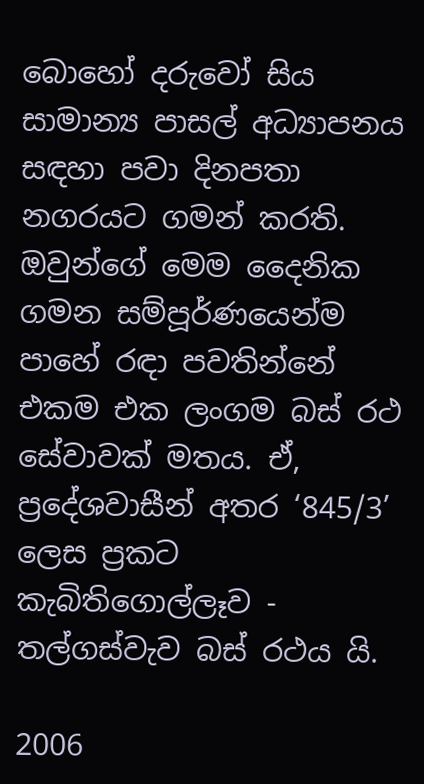බොහෝ දරුවෝ සිය සාමාන්‍ය පාසල් අධ්‍යාපනය සඳහා පවා දිනපතා නගරයට ගමන් කරති. ඔවුන්ගේ මෙම දෛනික ගමන සම්පූර්ණයෙන්ම පාහේ රඳා පවතින්නේ එකම එක ලංගම බස් රථ සේවාවක් මතය. ඒ, ප්‍රදේශවාසීන් අතර ‘845/3’ ලෙස ප්‍රකට කැබිතිගොල්ලෑව - තල්ගස්වැව බස් රථය යි.

2006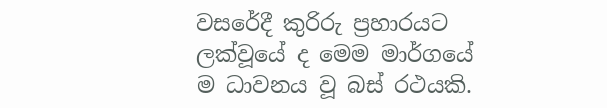වසරේදී කුරිරු ප්‍රහාරයට ලක්වූයේ ද මෙම මාර්ගයේ ම ධාවනය වූ බස් රථයකි.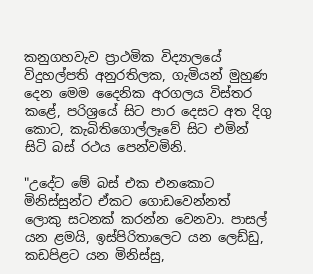කනුගහවැව ප්‍රාථමික විද්‍යාලයේ විදුහල්පති අනුරතිලක, ගැමියන් මුහුණ දෙන මෙම දෛනික අරගලය විස්තර කළේ, පරිශ්‍රයේ සිට පාර දෙසට අත දිගු කොට, කැබිතිගොල්ලෑවේ සිට එමින් සිටි බස් රථය පෙන්වමිනි.

"උදේට මේ බස් එක එනකොට මිනිස්සුන්ට ඒකට ගොඩවෙන්නත් ලොකු සටනක් කරන්න වෙනවා. පාසල් යන ළමයි, ඉස්පිරිතාලෙට යන ලෙඩ්ඩු, කඩපිළට යන මිනිස්සු,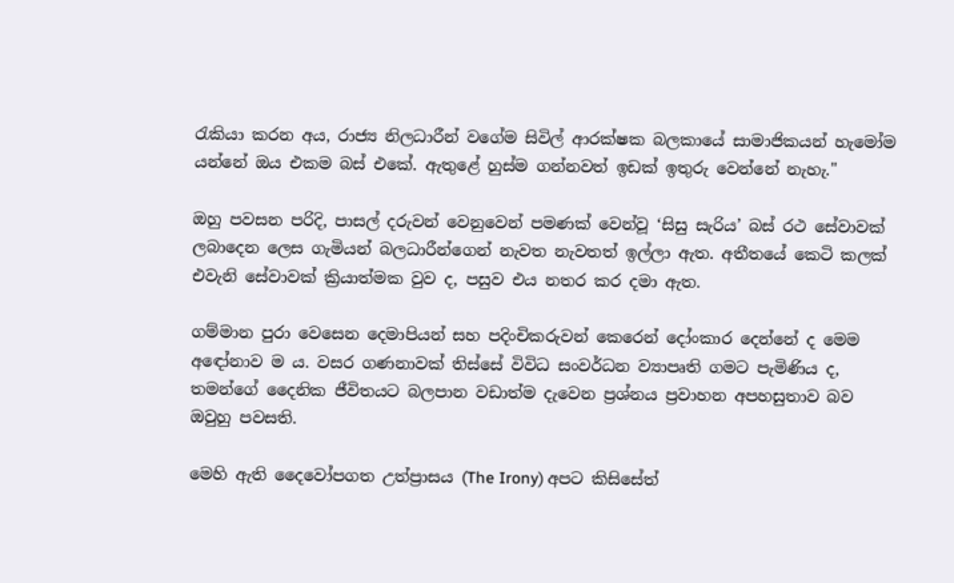රැකියා කරන අය, රාජ්‍ය නිලධාරීන් වගේම සිවිල් ආරක්ෂක බලකායේ සාමාජිකයන් හැමෝම යන්නේ ඔය එකම බස් එකේ. ඇතුළේ හුස්ම ගන්නවත් ඉඩක් ඉතුරු වෙන්නේ නැහැ."

ඔහු පවසන පරිදි, පාසල් දරුවන් වෙනුවෙන් පමණක් වෙන්වූ ‘සිසු සැරිය’ බස් රථ සේවාවක් ලබාදෙන ලෙස ගැමියන් බලධාරීන්ගෙන් නැවත නැවතත් ඉල්ලා ඇත. අතීතයේ කෙටි කලක් එවැනි සේවාවක් ක්‍රියාත්මක වුව ද, පසුව එය නතර කර දමා ඇත.

ගම්මාන පුරා වෙසෙන දෙමාපියන් සහ පදිංචිකරුවන් කෙරෙන් දෝංකාර දෙන්නේ ද මෙම අඳෝනාව ම ය. වසර ගණනාවක් තිස්සේ විවිධ සංවර්ධන ව්‍යාපෘති ගමට පැමිණිය ද, තමන්ගේ දෛනික ජීවිතයට බලපාන වඩාත්ම දැවෙන ප්‍රශ්නය ප්‍රවාහන අපහසුතාව බව ඔවුහු පවසති.

මෙහි ඇති දෛවෝපගත උත්ප්‍රාසය (The Irony) අපට කිසිසේත්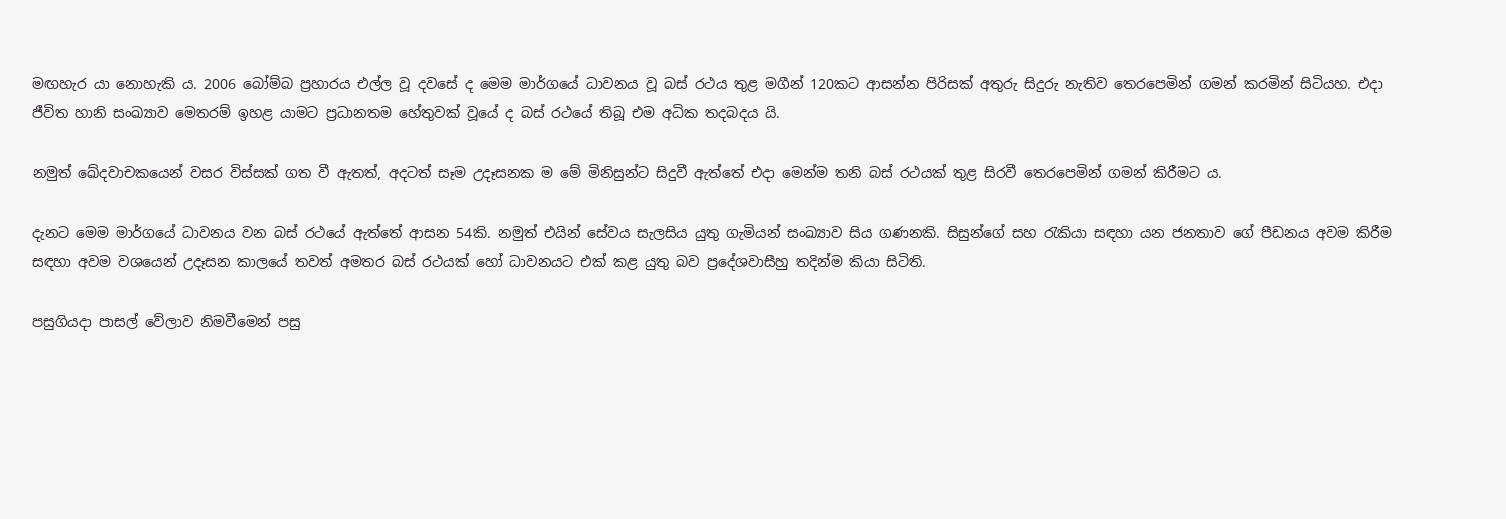මඟහැර යා නොහැකි ය. 2006 බෝම්බ ප්‍රහාරය එල්ල වූ දවසේ ද මෙම මාර්ගයේ ධාවනය වූ බස් රථය තුළ මගීන් 120කට ආසන්න පිරිසක් අතුරු සිදුරු නැතිව තෙරපෙමින් ගමන් කරමින් සිටියහ. එදා ජීවිත හානි සංඛ්‍යාව මෙතරම් ඉහළ යාමට ප්‍රධානතම හේතුවක් වූයේ ද බස් රථයේ තිබූ එම අධික තදබදය යි.

නමුත් ඛේදවාචකයෙන් වසර විස්සක් ගත වී ඇතත්, අදටත් සෑම උදෑසනක ම මේ මිනිසුන්ට සිදුවී ඇත්තේ එදා මෙන්ම තනි බස් රථයක් තුළ සිරවී තෙරපෙමින් ගමන් කිරීමට ය.

දැනට මෙම මාර්ගයේ ධාවනය වන බස් රථයේ ඇත්තේ ආසන 54කි. නමුත් එයින් සේවය සැලසිය යුතු ගැමියන් සංඛ්‍යාව සිය ගණනකි. සිසුන්ගේ සහ රැකියා සඳහා යන ජනතාව ගේ පීඩනය අවම කිරීම සඳහා අවම වශයෙන් උදෑසන කාලයේ තවත් අමතර බස් රථයක් හෝ ධාවනයට එක් කළ යුතු බව ප්‍රදේශවාසීහු තදින්ම කියා සිටිති.

පසුගියදා පාසල් වේලාව නිමවීමෙන් පසු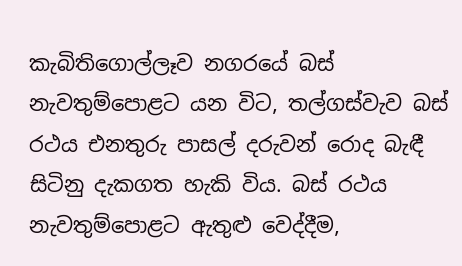කැබිතිගොල්ලෑව නගරයේ බස් නැවතුම්පොළට යන විට, තල්ගස්වැව බස් රථය එනතුරු පාසල් දරුවන් රොද බැඳී සිටිනු දැකගත හැකි විය. බස් රථය නැවතුම්පොළට ඇතුළු වෙද්දීම,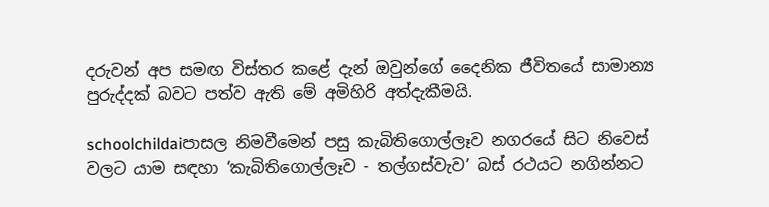දරුවන් අප සමඟ විස්තර කළේ දැන් ඔවුන්ගේ දෛනික ජීවිතයේ සාමාන්‍ය පුරුද්දක් බවට පත්ව ඇති මේ අමිහිරි අත්දැකීමයි.

schoolchildaiපාසල නිමවීමෙන් පසු කැබිතිගොල්ලෑව නගරයේ සිට නිවෙස් වලට යාම සඳහා ‘කැබිතිගොල්ලෑව - තල්ගස්වැව’ බස් රථයට නගින්නට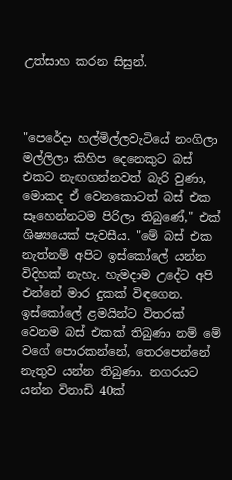උත්සාහ කරන සිසුන්.



"පෙරේදා හල්මිල්ලවැටියේ නංගිලා මල්ලිලා කිහිප දෙනෙකුට බස් එකට නැඟගන්නවත් බැරි වුණා, මොකද ඒ වෙනකොටත් බස් එක සෑහෙන්නටම පිරිලා තිබුණේ," එක් ශිෂ්‍යයෙක් පැවසීය. "මේ බස් එක නැත්නම් අපිට ඉස්කෝලේ යන්න විදිහක් නැහැ. හැමදාම උදේට අපි එන්නේ මාර දුකක් විඳගෙන. ඉස්කෝලේ ළමයින්ට විතරක් වෙනම බස් එකක් තිබුණා නම් මේ වගේ පොරකන්නේ, තෙරපෙන්නේ නැතුව යන්න තිබුණා. නගරයට යන්න විනාඩි 40ක්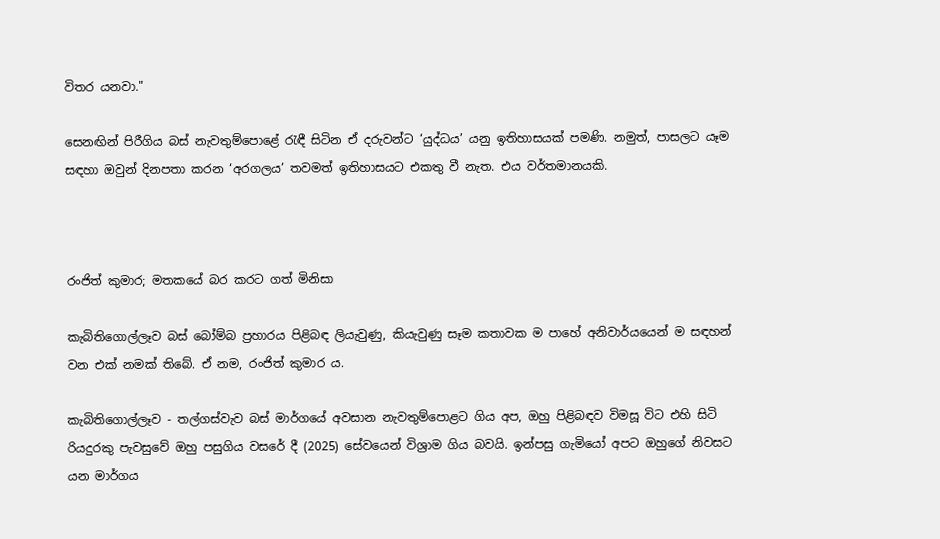විතර යනවා."

සෙනඟින් පිරීගිය බස් නැවතුම්පොළේ රැඳී සිටින ඒ දරුවන්ට ‘යුද්ධය’ යනු ඉතිහාසයක් පමණි. නමුත්, පාසලට යෑම සඳහා ඔවුන් දිනපතා කරන ‘අරගලය’ තවමත් ඉතිහාසයට එකතු වී නැත. එය වර්තමානයකි.



රංජිත් කුමාර; මතකයේ බර කරට ගත් මිනිසා

කැබිතිගොල්ලෑව බස් බෝම්බ ප්‍රහාරය පිළිබඳ ලියැවුණු, කියැවුණු සෑම කතාවක ම පාහේ අනිවාර්යයෙන් ම සඳහන් වන එක් නමක් තිබේ. ඒ නම, රංජිත් කුමාර ය.

කැබිතිගොල්ලෑව - තල්ගස්වැව බස් මාර්ගයේ අවසාන නැවතුම්පොළට ගිය අප, ඔහු පිළිබඳව විමසූ විට එහි සිටි රියදුරකු පැවසුවේ ඔහු පසුගිය වසරේ දී (2025) සේවයෙන් විශ්‍රාම ගිය බවයි. ඉන්පසු ගැමියෝ අපට ඔහුගේ නිවසට යන මාර්ගය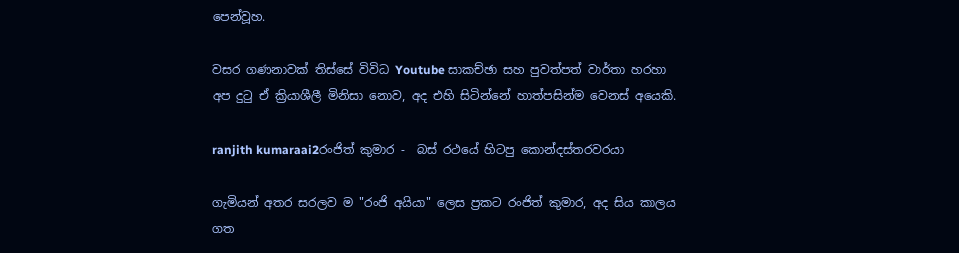පෙන්වූහ.

වසර ගණනාවක් තිස්සේ විවිධ Youtube සාකච්ඡා සහ පුවත්පත් වාර්තා හරහා අප දුටු ඒ ක්‍රියාශීලී මිනිසා නොව, අද එහි සිටින්නේ හාත්පසින්ම වෙනස් අයෙකි.

ranjith kumaraai2රංජිත් කුමාර -  බස් රථයේ හිටපු කොන්දස්තරවරයා

ගැමියන් අතර සරලව ම "රංජි අයියා" ලෙස ප්‍රකට රංජිත් කුමාර, අද සිය කාලය ගත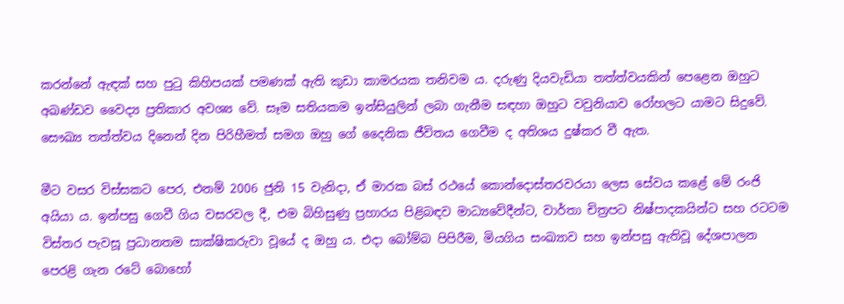කරන්නේ ඇඳක් සහ පුටු කිහිපයක් පමණක් ඇති කුඩා කාමරයක තනිවම ය. දරුණු දියවැඩියා තත්ත්වයකින් පෙළෙන ඔහුට අඛණ්ඩව වෛද්‍ය ප්‍රතිකාර අවශ්‍ය වේ. සෑම සතියකම ඉන්සියුලින් ලබා ගැනීම සඳහා ඔහුට වවුනියාව රෝහලට යාමට සිදුවේ. සෞඛ්‍ය තත්ත්වය දිනෙන් දින පිරිහීමත් සමග ඔහු ගේ දෛනික ජීවිතය ගෙවීම ද අතිශය දුෂ්කර වී ඇත.

මීට වසර විස්සකට පෙර, එනම් 2006 ජුනි 15 වැනිදා, ඒ මාරක බස් රථයේ කොන්දොස්තරවරයා ලෙස සේවය කළේ මේ රංජි අයියා ය. ඉන්පසු ගෙවී ගිය වසරවල දී, එම බිහිසුණු ප්‍රහාරය පිළිබඳව මාධ්‍යවේදීන්ට, වාර්තා චිත්‍රපට නිෂ්පාදකයින්ට සහ රටටම විස්තර පැවසූ ප්‍රධානතම සාක්ෂිකරුවා වූයේ ද ඔහු ය. එදා බෝම්බ පිපිරීම, මියගිය සංඛ්‍යාව සහ ඉන්පසු ඇතිවූ දේශපාලන පෙරළි ගැන රටේ බොහෝ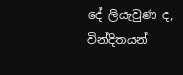දේ ලියැවුණ ද, වින්දිතයන්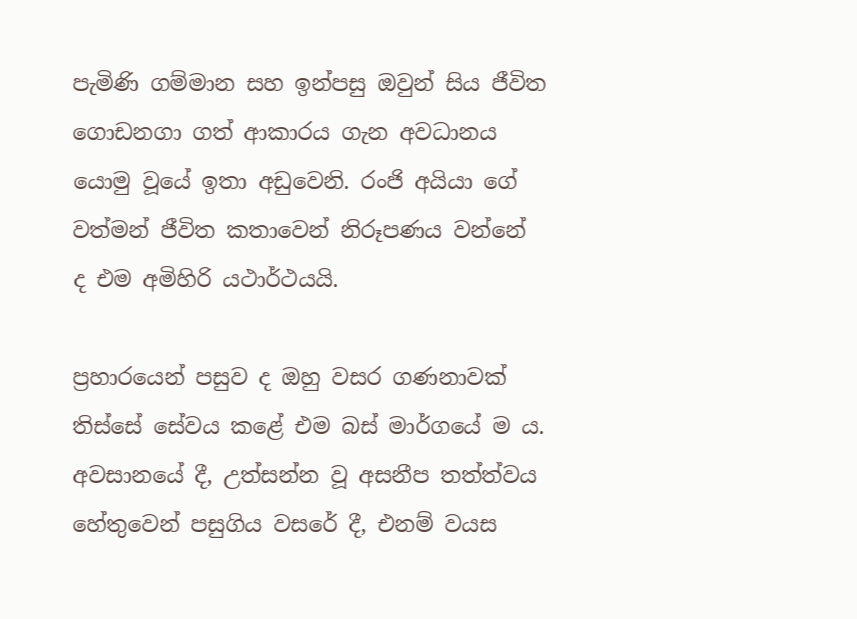පැමිණි ගම්මාන සහ ඉන්පසු ඔවුන් සිය ජීවිත ගොඩනගා ගත් ආකාරය ගැන අවධානය යොමු වූයේ ඉතා අඩුවෙනි. රංජි අයියා ගේ වත්මන් ජීවිත කතාවෙන් නිරූපණය වන්නේ ද එම අමිහිරි යථාර්ථයයි.

ප්‍රහාරයෙන් පසුව ද ඔහු වසර ගණනාවක් තිස්සේ සේවය කළේ එම බස් මාර්ගයේ ම ය. අවසානයේ දී, උත්සන්න වූ අසනීප තත්ත්වය හේතුවෙන් පසුගිය වසරේ දී, එනම් වයස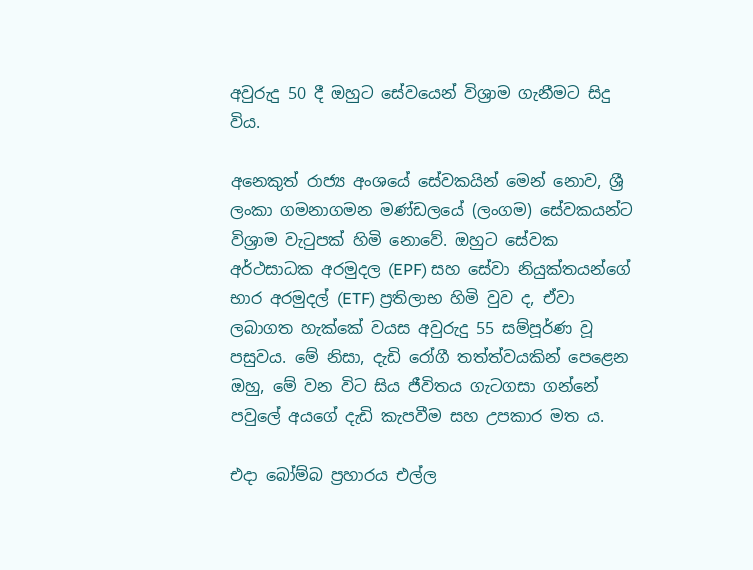අවුරුදු 50 දී ඔහුට සේවයෙන් විශ්‍රාම ගැනීමට සිදු විය.

අනෙකුත් රාජ්‍ය අංශයේ සේවකයින් මෙන් නොව, ශ්‍රී ලංකා ගමනාගමන මණ්ඩලයේ (ලංගම) සේවකයන්ට විශ්‍රාම වැටුපක් හිමි නොවේ. ඔහුට සේවක අර්ථසාධක අරමුදල (EPF) සහ සේවා නියුක්තයන්ගේ භාර අරමුදල් (ETF) ප්‍රතිලාභ හිමි වුව ද, ඒවා ලබාගත හැක්කේ වයස අවුරුදු 55 සම්පූර්ණ වූ පසුවය. මේ නිසා, දැඩි රෝගී තත්ත්වයකින් පෙළෙන ඔහු, මේ වන විට සිය ජීවිතය ගැටගසා ගන්නේ පවුලේ අයගේ දැඩි කැපවීම සහ උපකාර මත ය.

එදා බෝම්බ ප්‍රහාරය එල්ල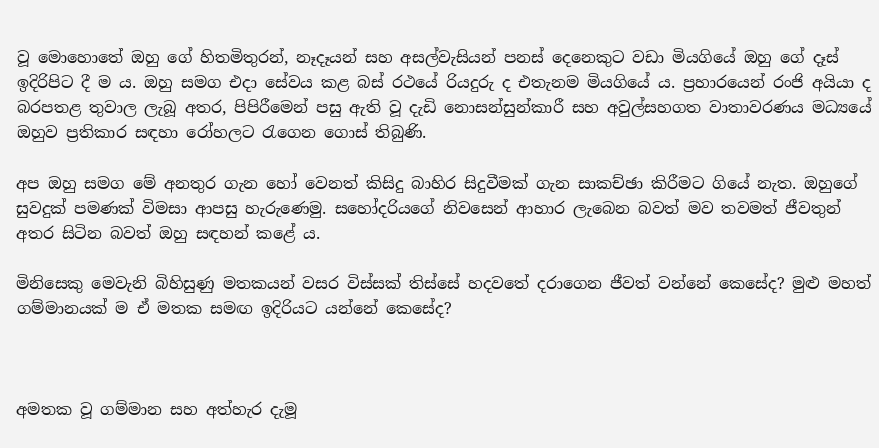වූ මොහොතේ ඔහු ගේ හිතමිතුරන්, නෑදෑයන් සහ අසල්වැසියන් පනස් දෙනෙකුට වඩා මියගියේ ඔහු ගේ දෑස් ඉදිරිපිට දී ම ය. ඔහු සමග එදා සේවය කළ බස් රථයේ රියදුරු ද එතැනම මියගියේ ය. ප්‍රහාරයෙන් රංජි අයියා ද බරපතළ තුවාල ලැබූ අතර, පිපිරීමෙන් පසු ඇති වූ දැඩි නොසන්සුන්කාරී සහ අවුල්සහගත වාතාවරණය මධ්‍යයේ ඔහුව ප්‍රතිකාර සඳහා රෝහලට රැගෙන ගොස් තිබුණි.

අප ඔහු සමග මේ අනතුර ගැන හෝ වෙනත් කිසිදු බාහිර සිදුවීමක් ගැන සාකච්ඡා කිරීමට ගියේ නැත. ඔහුගේ සුවදුක් පමණක් විමසා ආපසු හැරුණෙමු. සහෝදරියගේ නිවසෙන් ආහාර ලැබෙන බවත් මව තවමත් ජීවතුන් අතර සිටින බවත් ඔහු සඳහන් කළේ ය.

මිනිසෙකු මෙවැනි බිහිසුණු මතකයන් වසර විස්සක් තිස්සේ හදවතේ දරාගෙන ජීවත් වන්නේ කෙසේද? මුළු මහත් ගම්මානයක් ම ඒ මතක සමඟ ඉදිරියට යන්නේ කෙසේද?



අමතක වූ ගම්මාන සහ අත්හැර දැමූ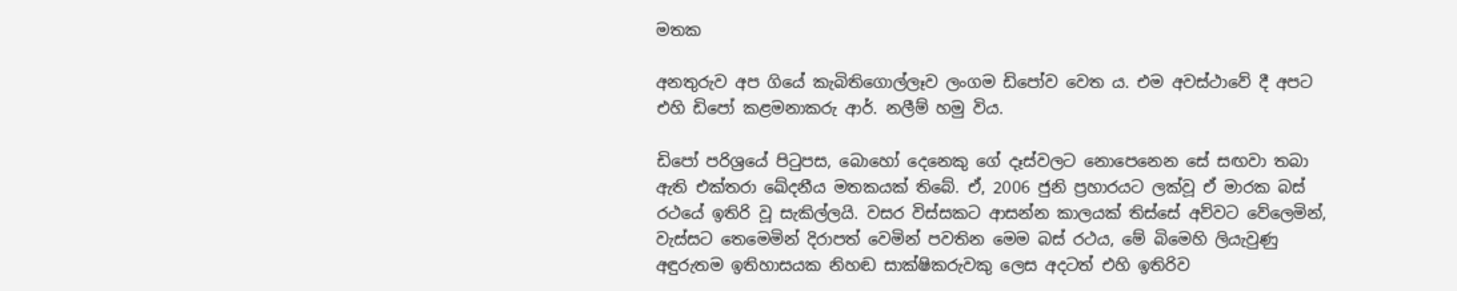මතක

අනතුරුව අප ගියේ කැබිතිගොල්ලෑව ලංගම ඩිපෝව වෙත ය. එම අවස්ථාවේ දී අපට එහි ඩිපෝ කළමනාකරු ආර්. නලීම් හමු විය.

ඩිපෝ පරිශ්‍රයේ පිටුපස, බොහෝ දෙනෙකු ගේ දෑස්වලට නොපෙනෙන සේ සඟවා තබා ඇති එක්තරා ඛේදනීය මතකයක් තිබේ. ඒ, 2006 ජුනි ප්‍රහාරයට ලක්වූ ඒ මාරක බස් රථයේ ඉතිරි වූ සැකිල්ලයි. වසර විස්සකට ආසන්න කාලයක් තිස්සේ අව්වට වේලෙමින්, වැස්සට තෙමෙමින් දිරාපත් වෙමින් පවතින මෙම බස් රථය, මේ බිමෙහි ලියැවුණු අඳුරුතම ඉතිහාසයක නිහඬ සාක්ෂිකරුවකු ලෙස අදටත් එහි ඉතිරිව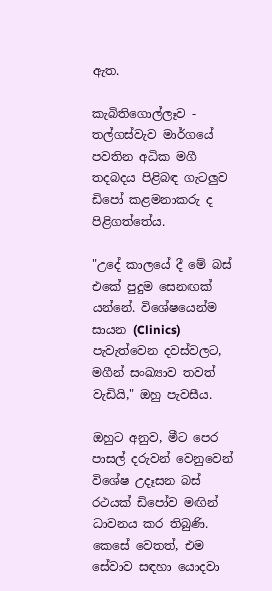ඇත.

කැබිතිගොල්ලෑව - තල්ගස්වැව මාර්ගයේ පවතින අධික මගී තදබදය පිළිබඳ ගැටලුව ඩිපෝ කළමනාකරු ද පිළිගත්තේය.

"උදේ කාලයේ දී මේ බස් එකේ පුදුම සෙනඟක් යන්නේ. විශේෂයෙන්ම සායන (Clinics) පැවැත්වෙන දවස්වලට, මගීන් සංඛ්‍යාව තවත් වැඩියි," ඔහු පැවසීය.

ඔහුට අනුව, මීට පෙර පාසල් දරුවන් වෙනුවෙන් විශේෂ උදෑසන බස් රථයක් ඩිපෝව මඟින් ධාවනය කර තිබුණි. කෙසේ වෙතත්, එම සේවාව සඳහා යොදවා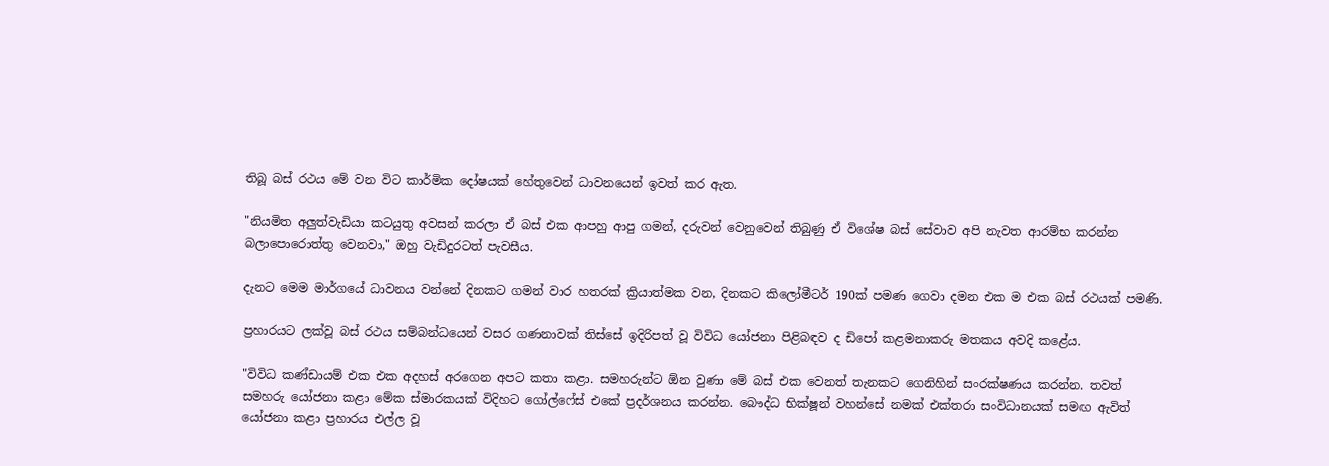තිබූ බස් රථය මේ වන විට කාර්මික දෝෂයක් හේතුවෙන් ධාවනයෙන් ඉවත් කර ඇත.

"නියමිත අලුත්වැඩියා කටයුතු අවසන් කරලා ඒ බස් එක ආපහු ආපු ගමන්, දරුවන් වෙනුවෙන් තිබුණු ඒ විශේෂ බස් සේවාව අපි නැවත ආරම්භ කරන්න බලාපොරොත්තු වෙනවා," ඔහු වැඩිදුරටත් පැවසීය.

දැනට මෙම මාර්ගයේ ධාවනය වන්නේ දිනකට ගමන් වාර හතරක් ක්‍රියාත්මක වන, දිනකට කිලෝමීටර් 190ක් පමණ ගෙවා දමන එක ම එක බස් රථයක් පමණි.

ප්‍රහාරයට ලක්වූ බස් රථය සම්බන්ධයෙන් වසර ගණනාවක් තිස්සේ ඉදිරිපත් වූ විවිධ යෝජනා පිළිබඳව ද ඩිපෝ කළමනාකරු මතකය අවදි කළේය.

"විවිධ කණ්ඩායම් එක එක අදහස් අරගෙන අපට කතා කළා. සමහරුන්ට ඕන වුණා මේ බස් එක වෙනත් තැනකට ගෙනිහින් සංරක්ෂණය කරන්න. තවත් සමහරු යෝජනා කළා මේක ස්මාරකයක් විදිහට ගෝල්ෆේස් එකේ ප්‍රදර්ශනය කරන්න. බෞද්ධ භික්ෂූන් වහන්සේ නමක් එක්තරා සංවිධානයක් සමඟ ඇවිත් යෝජනා කළා ප්‍රහාරය එල්ල වූ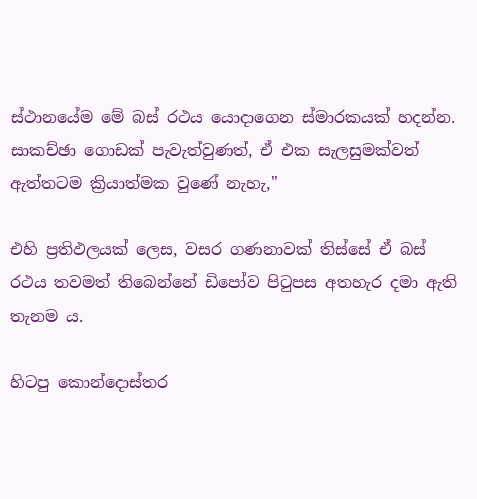ස්ථානයේම මේ බස් රථය යොදාගෙන ස්මාරකයක් හදන්න. සාකච්ඡා ගොඩක් පැවැත්වුණත්, ඒ එක සැලසුමක්වත් ඇත්තටම ක්‍රියාත්මක වුණේ නැහැ,"

එහි ප්‍රතිඵලයක් ලෙස, වසර ගණනාවක් තිස්සේ ඒ බස් රථය තවමත් තිබෙන්නේ ඩිපෝව පිටුපස අතහැර දමා ඇති තැනම ය.

හිටපු කොන්දොස්තර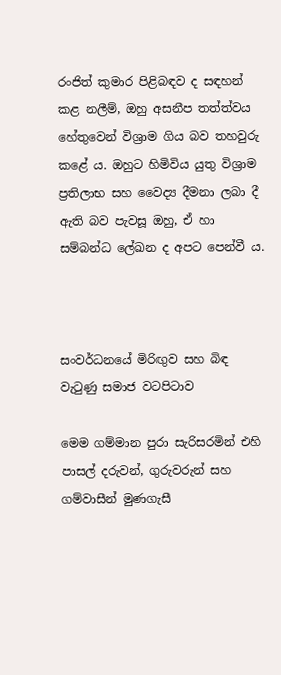රංජිත් කුමාර පිළිබඳව ද සඳහන් කළ නලීම්, ඔහු අසනීප තත්ත්වය හේතුවෙන් විශ්‍රාම ගිය බව තහවුරු කළේ ය. ඔහුට හිමිවිය යුතු විශ්‍රාම ප්‍රතිලාභ සහ වෛද්‍ය දීමනා ලබා දී ඇති බව පැවසූ ඔහු, ඒ හා සම්බන්ධ ලේඛන ද අපට පෙන්වී ය.



සංවර්ධනයේ මිරිඟුව සහ බිඳ වැටුණු සමාජ වටපිටාව

මෙම ගම්මාන පුරා සැරිසරමින් එහි පාසල් දරුවන්, ගුරුවරුන් සහ ගම්වාසීන් මුණගැසී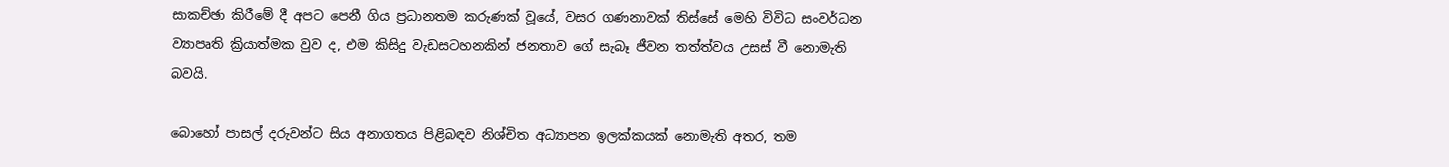සාකච්ඡා කිරීමේ දී අපට පෙනී ගිය ප්‍රධානතම කරුණක් වූයේ, වසර ගණනාවක් තිස්සේ මෙහි විවිධ සංවර්ධන ව්‍යාපෘති ක්‍රියාත්මක වුව ද, එම කිසිදු වැඩසටහනකින් ජනතාව ගේ සැබෑ ජීවන තත්ත්වය උසස් වී නොමැති බවයි.

බොහෝ පාසල් දරුවන්ට සිය අනාගතය පිළිබඳව නිශ්චිත අධ්‍යාපන ඉලක්කයක් නොමැති අතර, තම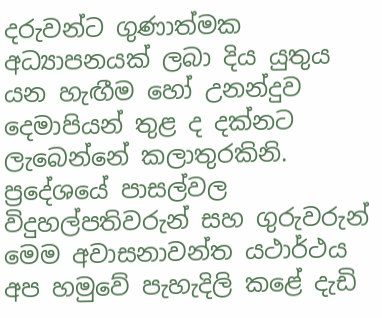දරුවන්ට ගුණාත්මක අධ්‍යාපනයක් ලබා දිය යුතුය යන හැඟීම හෝ උනන්දුව දෙමාපියන් තුළ ද දක්නට ලැබෙන්නේ කලාතුරකිනි. ප්‍රදේශයේ පාසල්වල විදුහල්පතිවරුන් සහ ගුරුවරුන් මෙම අවාසනාවන්ත යථාර්ථය අප හමුවේ පැහැදිලි කළේ දැඩි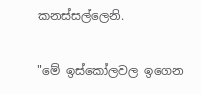කනස්සල්ලෙනි.

"මේ ඉස්කෝලවල ඉගෙන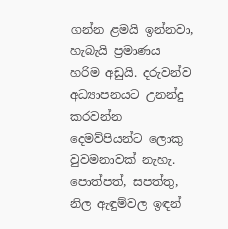ගන්න ළමයි ඉන්නවා, හැබැයි ප්‍රමාණය හරිම අඩුයි. දරුවන්ව අධ්‍යාපනයට උනන්දු කරවන්න දෙමව්පියන්ට ලොකු වුවමනාවක් නැහැ. පොත්පත්, සපත්තු, නිල ඇඳුම්වල ඉඳන්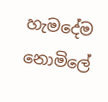හැමදේම නොමිලේ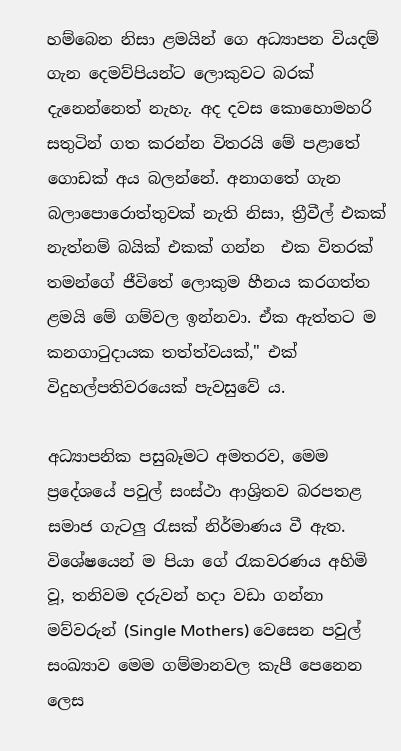හම්බෙන නිසා ළමයින් ගෙ අධ්‍යාපන වියදම් ගැන දෙමව්පියන්ට ලොකුවට බරක් දැනෙන්නෙත් නැහැ. අද දවස කොහොමහරි සතුටින් ගත කරන්න විතරයි මේ පළාතේ ගොඩක් අය බලන්නේ. අනාගතේ ගැන බලාපොරොත්තුවක් නැති නිසා, ත්‍රීවීල් එකක් නැත්නම් බයික් එකක් ගන්න  එක විතරක් තමන්ගේ ජීවිතේ ලොකුම හීනය කරගත්ත ළමයි මේ ගම්වල ඉන්නවා. ඒක ඇත්තට ම කනගාටුදායක තත්ත්වයක්," එක් විදුහල්පතිවරයෙක් පැවසුවේ ය.

අධ්‍යාපනික පසුබෑමට අමතරව, මෙම ප්‍රදේශයේ පවුල් සංස්ථා ආශ්‍රිතව බරපතළ සමාජ ගැටලු රැසක් නිර්මාණය වී ඇත. විශේෂයෙන් ම පියා ගේ රැකවරණය අහිමි වූ, තනිවම දරුවන් හදා වඩා ගන්නා මව්වරුන් (Single Mothers) වෙසෙන පවුල් සංඛ්‍යාව මෙම ගම්මානවල කැපී පෙනෙන ලෙස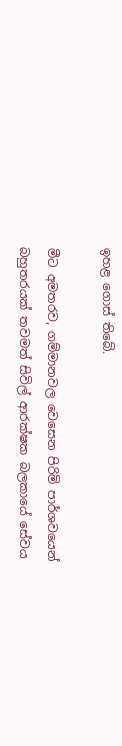ඉහළ ගොස් තිබේ.

මීට අමතරව, ගම්මානවල වෙසෙන පිරිමි පාර්ශවයෙන් බහුතරයක් තවමත් සිවිල් ආරක්ෂක බලකායේ සේවය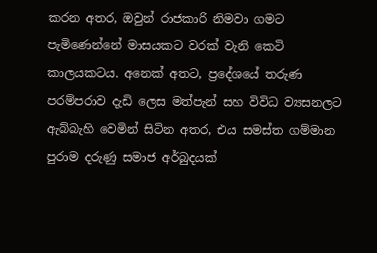කරන අතර, ඔවුන් රාජකාරි නිමවා ගමට පැමිණෙන්නේ මාසයකට වරක් වැනි කෙටි කාලයකටය. අනෙක් අතට, ප්‍රදේශයේ තරුණ පරම්පරාව දැඩි ලෙස මත්පැන් සහ විවිධ ව්‍යසනලට ඇබ්බැහි වෙමින් සිටින අතර, එය සමස්ත ගම්මාන පුරාම දරුණු සමාජ අර්බුදයක්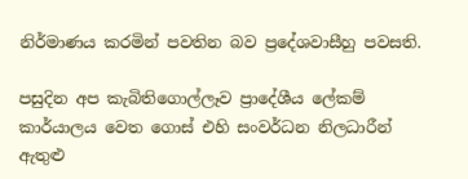නිර්මාණය කරමින් පවතින බව ප්‍රදේශවාසීහු පවසති.

පසුදින අප කැබිතිගොල්ලෑව ප්‍රාදේශීය ලේකම් කාර්යාලය වෙත ගොස් එහි සංවර්ධන නිලධාරීන් ඇතුළු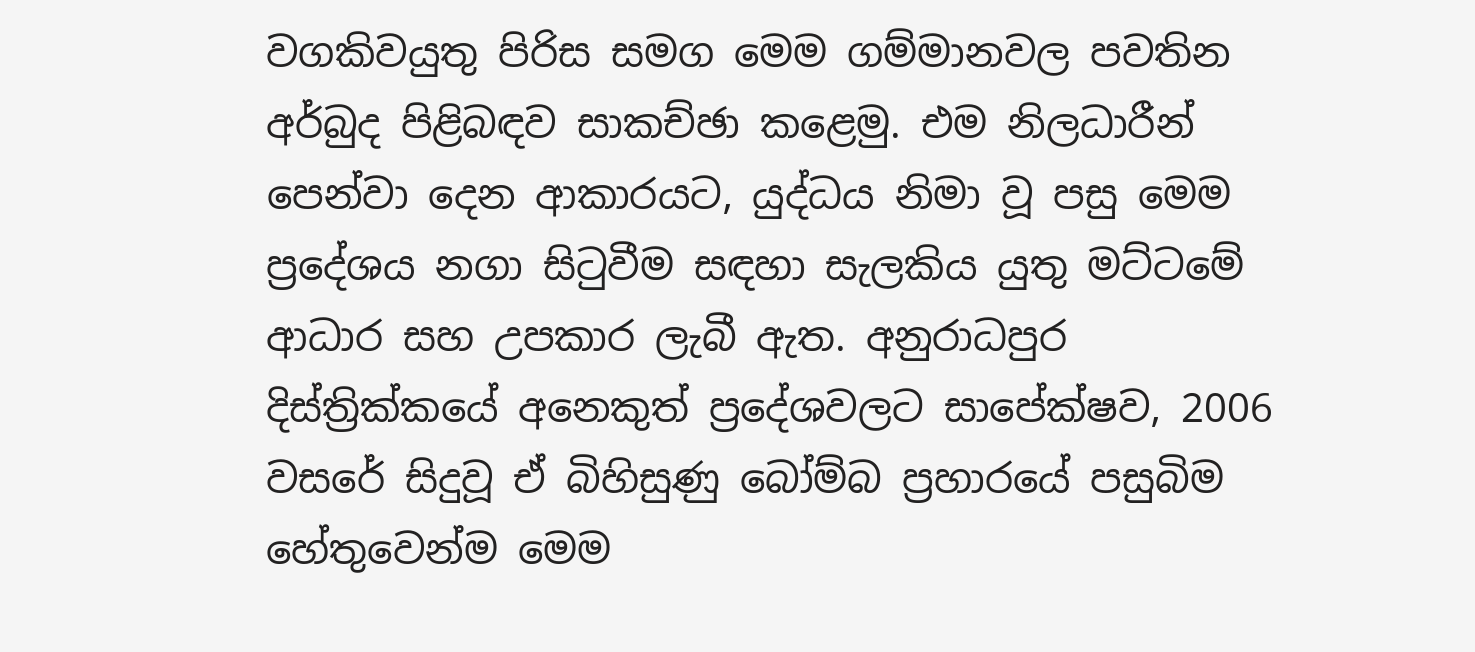වගකිවයුතු පිරිස සමග මෙම ගම්මානවල පවතින අර්බුද පිළිබඳව සාකච්ඡා කළෙමු. එම නිලධාරීන් පෙන්වා දෙන ආකාරයට, යුද්ධය නිමා වූ පසු මෙම ප්‍රදේශය නගා සිටුවීම සඳහා සැලකිය යුතු මට්ටමේ ආධාර සහ උපකාර ලැබී ඇත. අනුරාධපුර දිස්ත්‍රික්කයේ අනෙකුත් ප්‍රදේශවලට සාපේක්ෂව, 2006 වසරේ සිදුවූ ඒ බිහිසුණු බෝම්බ ප්‍රහාරයේ පසුබිම හේතුවෙන්ම මෙම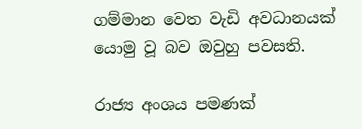ගම්මාන වෙත වැඩි අවධානයක් යොමු වූ බව ඔවුහු පවසති.

රාජ්‍ය අංශය පමණක්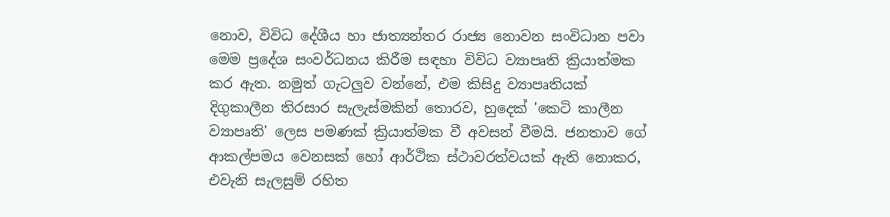නොව, විවිධ දේශීය හා ජාත්‍යන්තර රාජ්‍ය නොවන සංවිධාන පවා මෙම ප්‍රදේශ සංවර්ධනය කිරීම සඳහා විවිධ ව්‍යාපෘති ක්‍රියාත්මක කර ඇත. නමුත් ගැටලුව වන්නේ, එම කිසිදු ව්‍යාපෘතියක් දිගුකාලීන තිරසාර සැලැස්මකින් තොරව, හුදෙක් 'කෙටි කාලීන ව්‍යාපෘති' ලෙස පමණක් ක්‍රියාත්මක වී අවසන් වීමයි. ජනතාව ගේ ආකල්පමය වෙනසක් හෝ ආර්ථික ස්ථාවරත්වයක් ඇති නොකර, එවැනි සැලසුම් රහිත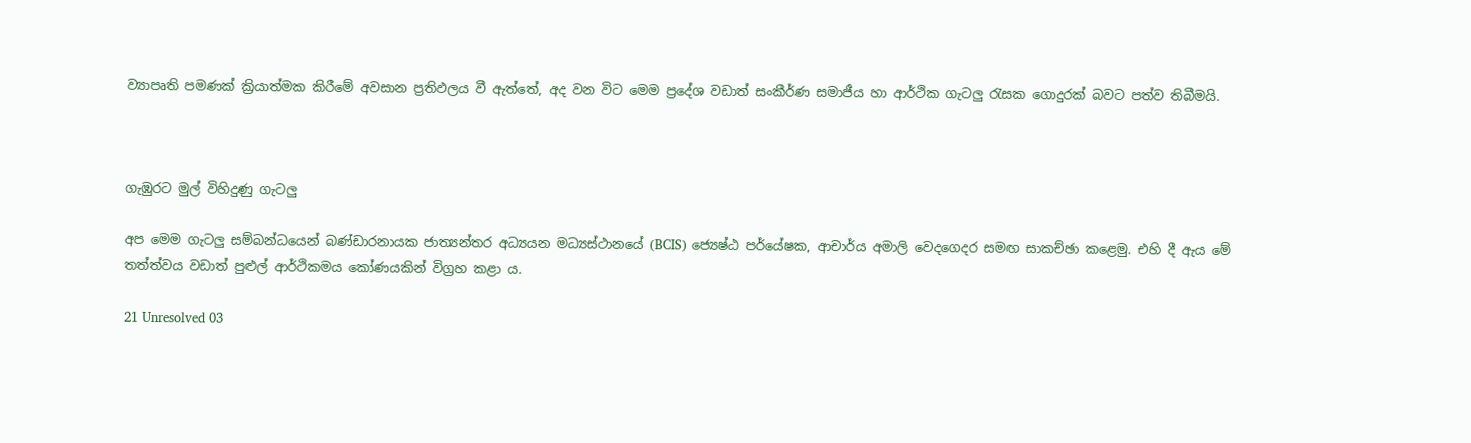ව්‍යාපෘති පමණක් ක්‍රියාත්මක කිරීමේ අවසාන ප්‍රතිඵලය වී ඇත්තේ, අද වන විට මෙම ප්‍රදේශ වඩාත් සංකීර්ණ සමාජීය හා ආර්ථික ගැටලු රැසක ගොදුරක් බවට පත්ව තිබීමයි.



ගැඹුරට මුල් විහිදුණු ගැටලු

අප මෙම ගැටලු සම්බන්ධයෙන් බණ්ඩාරනායක ජාත්‍යන්තර අධ්‍යයන මධ්‍යස්ථානයේ (BCIS) ජ්‍යෙෂ්ඨ පර්යේෂක, ආචාර්ය අමාලි වෙදගෙදර සමඟ සාකච්ඡා කළෙමු. එහි දී ඇය මේ තත්ත්වය වඩාත් පුළුල් ආර්ථිකමය කෝණයකින් විග්‍රහ කළා ය.

21 Unresolved 03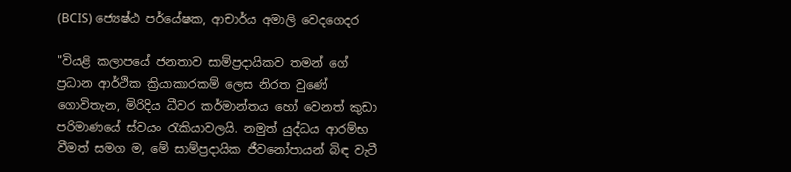(BCIS) ජ්‍යෙෂ්ඨ පර්යේෂක, ආචාර්ය අමාලි වෙදගෙදර

"වියළි කලාපයේ ජනතාව සාම්ප්‍රදායිකව තමන් ගේ ප්‍රධාන ආර්ථික ක්‍රියාකාරකම් ලෙස නිරත වුණේ ගොවිතැන, මිරිදිය ධීවර කර්මාන්තය හෝ වෙනත් කුඩා පරිමාණයේ ස්වයං රැකියාවලයි. නමුත් යුද්ධය ආරම්භ වීමත් සමග ම, මේ සාම්ප්‍රදායික ජීවනෝපායන් බිඳ වැටී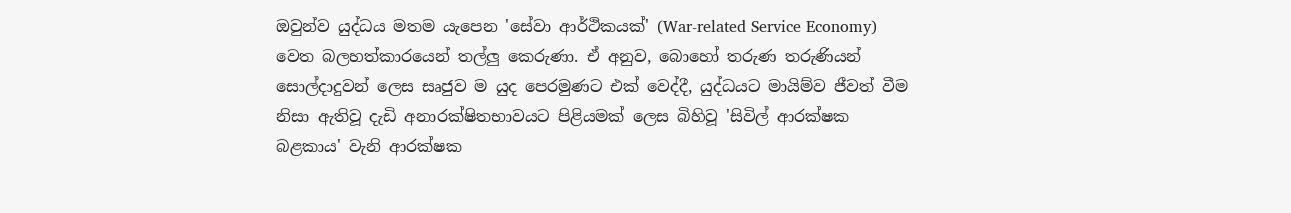ඔවුන්ව යුද්ධය මතම යැපෙන 'සේවා ආර්ථිකයක්' (War-related Service Economy) වෙත බලහත්කාරයෙන් තල්ලු කෙරුණා. ඒ අනුව, බොහෝ තරුණ තරුණියන් සොල්දාදුවන් ලෙස සෘජුව ම යුද පෙරමුණට එක් වෙද්දී, යුද්ධයට මායිම්ව ජීවත් වීම නිසා ඇතිවූ දැඩි අනාරක්ෂිතභාවයට පිළියමක් ලෙස බිහිවූ 'සිවිල් ආරක්ෂක බළකාය' වැනි ආරක්ෂක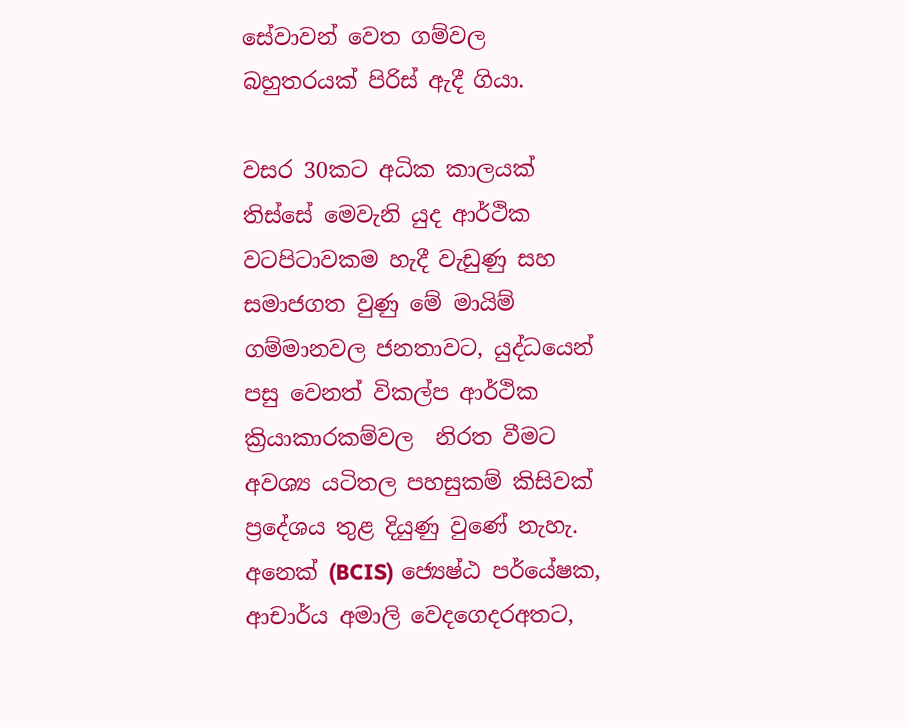සේවාවන් වෙත ගම්වල බහුතරයක් පිරිස් ඇදී ගියා.

වසර 30කට අධික කාලයක් තිස්සේ මෙවැනි යුද ආර්ථික වටපිටාවකම හැදී වැඩුණු සහ සමාජගත වුණු මේ මායිම් ගම්මානවල ජනතාවට, යුද්ධයෙන් පසු වෙනත් විකල්ප ආර්ථික ක්‍රියාකාරකම්වල  නිරත වීමට අවශ්‍ය යටිතල පහසුකම් කිසිවක් ප්‍රදේශය තුළ දියුණු වුණේ නැහැ. අනෙක් (BCIS) ජ්‍යෙෂ්ඨ පර්යේෂක, ආචාර්ය අමාලි වෙදගෙදරඅතට,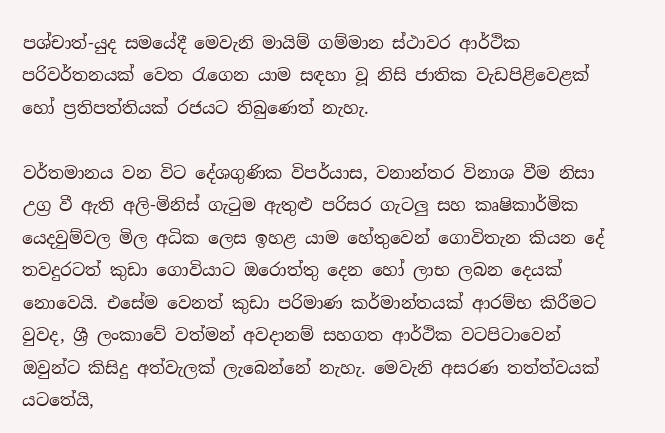පශ්චාත්-යුද සමයේදී මෙවැනි මායිම් ගම්මාන ස්ථාවර ආර්ථික පරිවර්තනයක් වෙත රැගෙන යාම සඳහා වූ නිසි ජාතික වැඩපිළිවෙළක් හෝ ප්‍රතිපත්තියක් රජයට තිබුණෙත් නැහැ.

වර්තමානය වන විට දේශගුණික විපර්යාස, වනාන්තර විනාශ වීම නිසා උග්‍ර වී ඇති අලි-මිනිස් ගැටුම ඇතුළු පරිසර ගැටලු සහ කෘෂිකාර්මික යෙදවුම්වල මිල අධික ලෙස ඉහළ යාම හේතුවෙන් ගොවිතැන කියන දේ තවදුරටත් කුඩා ගොවියාට ඔරොත්තු දෙන හෝ ලාභ ලබන දෙයක් නොවෙයි. එසේම වෙනත් කුඩා පරිමාණ කර්මාන්තයක් ආරම්භ කිරීමට වුවද, ශ්‍රී ලංකාවේ වත්මන් අවදානම් සහගත ආර්ථික වටපිටාවෙන් ඔවුන්ට කිසිදු අත්වැලක් ලැබෙන්නේ නැහැ. මෙවැනි අසරණ තත්ත්වයක් යටතේයි,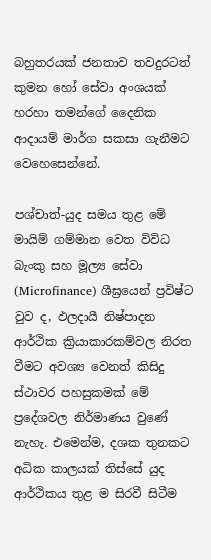බහුතරයක් ජනතාව තවදුරටත් කුමන හෝ සේවා අංශයක් හරහා තමන්ගේ දෛනික ආදායම් මාර්ග සකසා ගැනීමට වෙහෙසෙන්නේ.

පශ්චාත්-යුද සමය තුළ මේ මායිම් ගම්මාන වෙත විවිධ බැංකු සහ මූල්‍ය සේවා (Microfinance) ශීඝ්‍රයෙන් ප්‍රවිෂ්ට වුව ද, ඵලදායී නිෂ්පාදන ආර්ථික ක්‍රියාකාරකම්වල නිරත වීමට අවශ්‍ය වෙනත් කිසිදු ස්ථාවර පහසුකමක් මේ ප්‍රදේශවල නිර්මාණය වුණේ නැහැ. එමෙන්ම, දශක තුනකට අධික කාලයක් තිස්සේ යුද ආර්ථිකය තුළ ම සිරවී සිටීම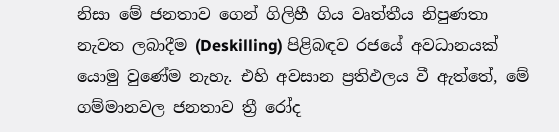නිසා මේ ජනතාව ගෙන් ගිලිහී ගිය වෘත්තීය නිපුණතා නැවත ලබාදීම (Deskilling) පිළිබඳව රජයේ අවධානයක් යොමු වුණේම නැහැ. එහි අවසාන ප්‍රතිඵලය වී ඇත්තේ, මේ ගම්මානවල ජනතාව ත්‍රී රෝද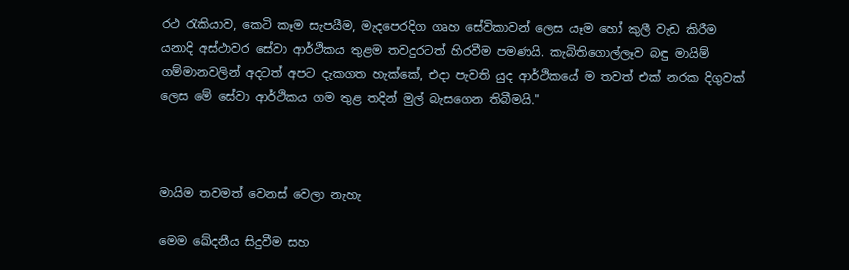රථ රැකියාව, කෙටි කෑම සැපයීම, මැදපෙරදිග ගෘහ සේවිකාවන් ලෙස යෑම හෝ කුලී වැඩ කිරීම යනාදි අස්ථාවර සේවා ආර්ථිකය තුළම තවදුරටත් හිරවීම පමණයි. කැබිතිගොල්ලෑව බඳු මායිම් ගම්මානවලින් අදටත් අපට දැකගත හැක්කේ, එදා පැවති යුද ආර්ථිකයේ ම තවත් එක් නරක දිගුවක් ලෙස මේ සේවා ආර්ථිකය ගම තුළ තදින් මුල් බැසගෙන තිබීමයි."



මායිම තවමත් වෙනස් වෙලා නැහැ

මෙම ඛේදනීය සිදුවීම සහ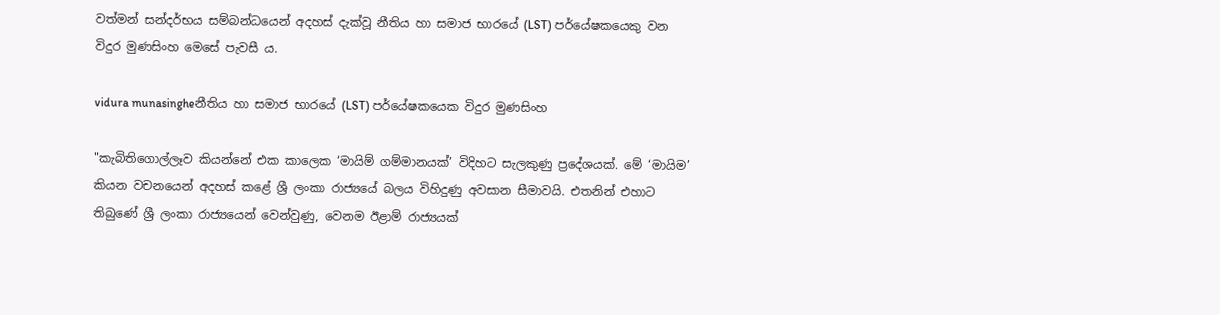වත්මන් සන්දර්භය සම්බන්ධයෙන් අදහස් දැක්වූ නීතිය හා සමාජ භාරයේ (LST) පර්යේෂකයෙකු වන විදුර මුණසිංහ මෙසේ පැවසී ය.

vidura munasingheනීතිය හා සමාජ භාරයේ (LST) පර්යේෂකයෙක විදුර මුණසිංහ

"කැබිතිගොල්ලෑව කියන්නේ එක කාලෙක ‘මායිම් ගම්මානයක්’ විදිහට සැලකුණු ප්‍රදේශයක්. මේ ‘මායිම’ කියන වචනයෙන් අදහස් කළේ ශ්‍රී ලංකා රාජ්‍යයේ බලය විහිදුණු අවසාන සීමාවයි. එතනින් එහාට තිබුණේ ශ්‍රී ලංකා රාජ්‍යයෙන් වෙන්වුණු, වෙනම ඊළාම් රාජ්‍යයක්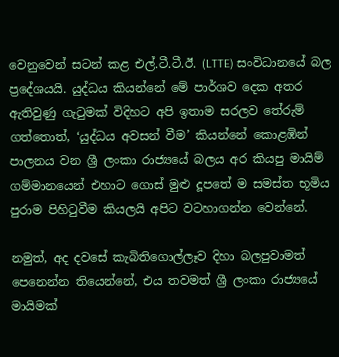වෙනුවෙන් සටන් කළ එල්.ටී.ටී.ඊ. (LTTE) සංවිධානයේ බල ප්‍රදේශයයි. යුද්ධය කියන්නේ මේ පාර්ශව දෙක අතර ඇතිවුණු ගැටුමක් විදිහට අපි ඉතාම සරලව තේරුම් ගත්තොත්, ‘යුද්ධය අවසන් වීම’ කියන්නේ කොළඹින් පාලනය වන ශ්‍රී ලංකා රාජ්‍යයේ බලය අර කියපු මායිම් ගම්මානයෙන් එහාට ගොස් මුළු දූපතේ ම සමස්ත භූමිය පුරාම පිහිටුවීම කියලයි අපිට වටහාගන්න වෙන්නේ.

නමුත්, අද දවසේ කැබිතිගොල්ලෑව දිහා බලපුවාමත් පෙනෙන්න තියෙන්නේ, එය තවමත් ශ්‍රී ලංකා රාජ්‍යයේ මායිමක්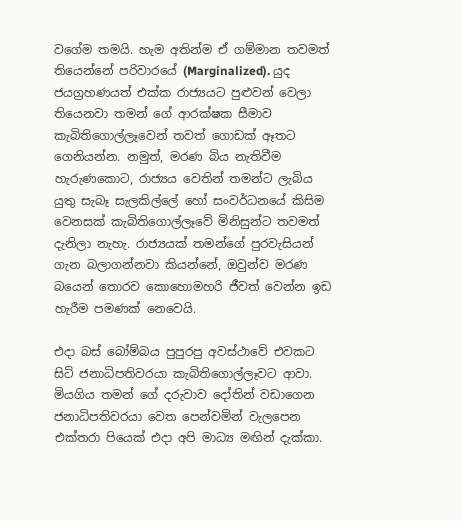වගේම තමයි. හැම අතින්ම ඒ ගම්මාන තවමත් තියෙන්නේ පරිවාරයේ (Marginalized). යුද ජයග්‍රහණයත් එක්ක රාජ්‍යයට පුළුවන් වෙලා තියෙනවා තමන් ගේ ආරක්ෂක සීමාව කැබිතිගොල්ලෑවෙන් තවත් ගොඩක් ඈතට ගෙනියන්න. නමුත්, මරණ බිය නැතිවීම හැරුණකොට, රාජ්‍යය වෙතින් තමන්ට ලැබිය යුතු සැබෑ සැලකිල්ලේ හෝ සංවර්ධනයේ කිසිම වෙනසක් කැබිතිගොල්ලෑවේ මිනිසුන්ට තවමත් දැනිලා නැහැ. රාජ්‍යයක් තමන්ගේ පුරවැසියන් ගැන බලාගන්නවා කියන්නේ, ඔවුන්ව මරණ බයෙන් තොරව කොහොමහරි ජීවත් වෙන්න ඉඩ හැරීම පමණක් නෙවෙයි.

එදා බස් බෝම්බය පුපුරපු අවස්ථාවේ එවකට සිටි ජනාධිපතිවරයා කැබිතිගොල්ලෑවට ආවා. මියගිය තමන් ගේ දරුවාව දෝතින් වඩාගෙන ජනාධිපතිවරයා වෙත පෙන්වමින් වැලපෙන එක්තරා පියෙක් එදා අපි මාධ්‍ය මඟින් දැක්කා.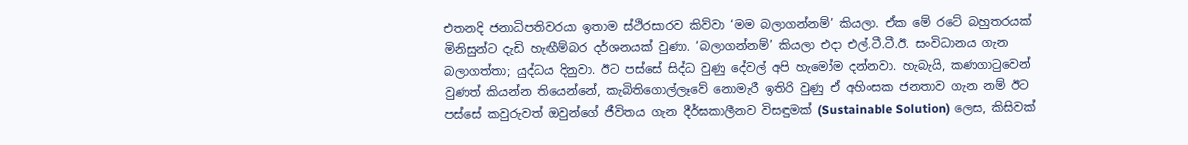එතනදි ජනාධිපතිවරයා ඉතාම ස්ථිරසාරව කිව්වා ‘මම බලාගන්නම්’ කියලා. ඒක මේ රටේ බහුතරයක් මිනිසුන්ට දැඩි හැඟීම්බර දර්ශනයක් වුණා. ‘බලාගන්නම්’ කියලා එදා එල්.ටී.ටී.ඊ. සංවිධානය ගැන බලාගත්තා; යුද්ධය දිනුවා. ඊට පස්සේ සිද්ධ වුණු දේවල් අපි හැමෝම දන්නවා. හැබැයි, කණගාටුවෙන් වුණත් කියන්න තියෙන්නේ, කැබිතිගොල්ලෑවේ නොමැරී ඉතිරි වුණු ඒ අහිංසක ජනතාව ගැන නම් ඊට පස්සේ කවුරුවත් ඔවුන්ගේ ජීවිතය ගැන දීර්ඝකාලීනව විසඳුමක් (Sustainable Solution) ලෙස, කිසිවක්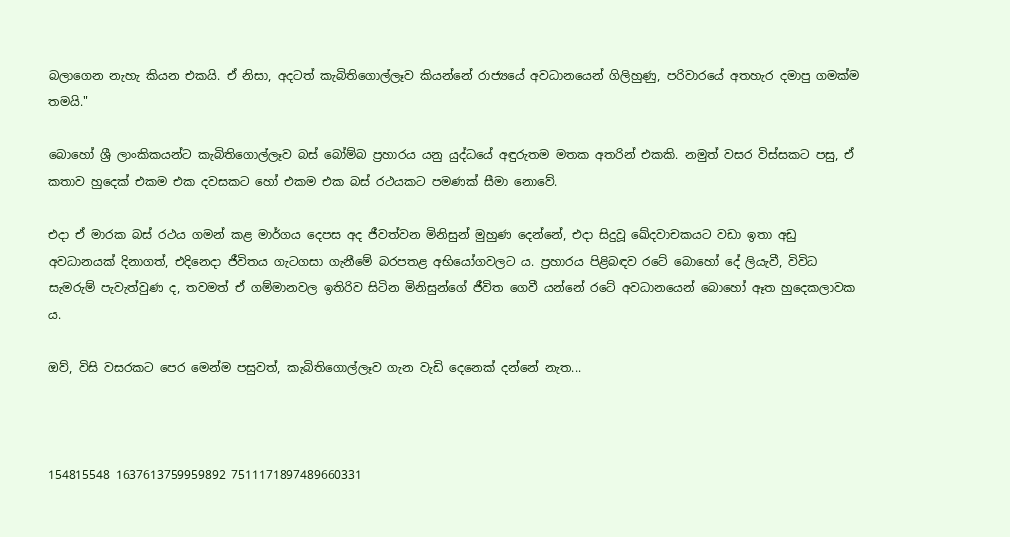බලාගෙන නැහැ කියන එකයි. ඒ නිසා, අදටත් කැබිතිගොල්ලෑව කියන්නේ රාජ්‍යයේ අවධානයෙන් ගිලිහුණු, පරිවාරයේ අතහැර දමාපු ගමක්ම තමයි."

බොහෝ ශ්‍රී ලාංකිකයන්ට කැබිතිගොල්ලෑව බස් බෝම්බ ප්‍රහාරය යනු යුද්ධයේ අඳුරුතම මතක අතරින් එකකි. නමුත් වසර විස්සකට පසු, ඒ කතාව හුදෙක් එකම එක දවසකට හෝ එකම එක බස් රථයකට පමණක් සීමා නොවේ.

එදා ඒ මාරක බස් රථය ගමන් කළ මාර්ගය දෙපස අද ජීවත්වන මිනිසුන් මුහුණ දෙන්නේ, එදා සිදුවූ ඛේදවාචකයට වඩා ඉතා අඩු අවධානයක් දිනාගත්, එදිනෙදා ජීවිතය ගැටගසා ගැනීමේ බරපතළ අභියෝගවලට ය. ප්‍රහාරය පිළිබඳව රටේ බොහෝ දේ ලියැවී, විවිධ සැමරුම් පැවැත්වුණ ද, තවමත් ඒ ගම්මානවල ඉතිරිව සිටින මිනිසුන්ගේ ජීවිත ගෙවී යන්නේ රටේ අවධානයෙන් බොහෝ ඈත හුදෙකලාවක ය.

ඔව්, විසි වසරකට පෙර මෙන්ම පසුවත්, කැබිතිගොල්ලෑව ගැන වැඩි දෙනෙක් දන්නේ නැත...



154815548 1637613759959892 7511171897489660331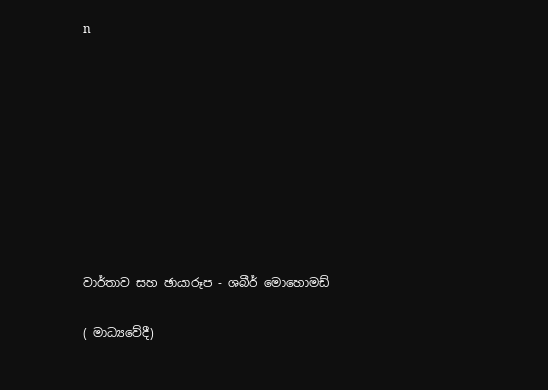n









වාර්තාව සහ ඡායාරූප - ශබීර් මොහොමඩ්

( මාධ්‍යවේදී)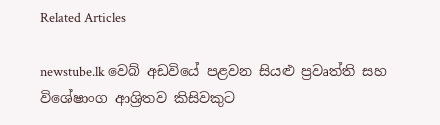Related Articles

newstube.lk වෙබ් අඩවියේ පළවන සියළු ප්‍රවෘත්ති සහ විශේෂාංග ආශ්‍රිතව කිසිවකුට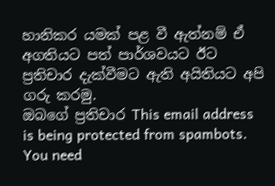හානිකර යමක් පළ වී ඇත්නම් ඒ අගතියට පත් පාර්ශවයට ඊට ප්‍රතිචාර දැක්වීමට ඇති අයිතියට අපි ගරු කරමු.
ඔබගේ ප්‍රතිචාර This email address is being protected from spambots. You need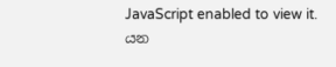JavaScript enabled to view it. යන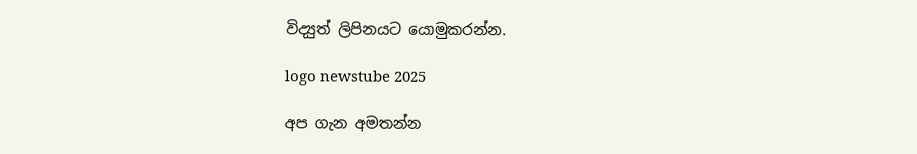විද්‍යුත් ලිපිනයට යොමුකරන්න.

logo newstube 2025

අප ගැන අමතන්න